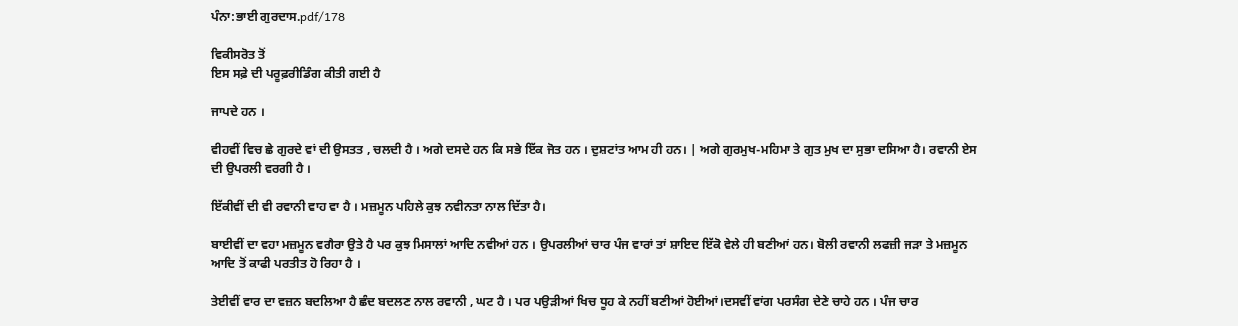ਪੰਨਾ:ਭਾਈ ਗੁਰਦਾਸ.pdf/178

ਵਿਕੀਸਰੋਤ ਤੋਂ
ਇਸ ਸਫ਼ੇ ਦੀ ਪਰੂਫ਼ਰੀਡਿੰਗ ਕੀਤੀ ਗਈ ਹੈ

ਜਾਪਦੇ ਹਨ ।

ਵੀਹਵੀਂ ਵਿਚ ਛੇ ਗੁਰਦੇ ਵਾਂ ਦੀ ਉਸਤਤ , ਚਲਦੀ ਹੈ । ਅਗੇ ਦਸਦੇ ਹਨ ਕਿ ਸਭੇ ਇੱਕ ਜੋਤ ਹਨ । ਦੁਸ਼ਟਾਂਤ ਆਮ ਹੀ ਹਨ। | ਅਗੇ ਗੁਰਮੁਖ-ਮਹਿਮਾ ਤੇ ਗੁਤ ਮੁਖ ਦਾ ਸੁਭਾ ਦਸਿਆ ਹੈ। ਰਵਾਨੀ ਏਸ ਦੀ ਉਪਰਲੀ ਵਰਗੀ ਹੈ ।

ਇੱਕੀਵੀਂ ਦੀ ਵੀ ਰਵਾਨੀ ਵਾਹ ਵਾ ਹੈ । ਮਜ਼ਮੂਨ ਪਹਿਲੇ ਕੁਝ ਨਵੀਨਤਾ ਨਾਲ ਦਿੱਤਾ ਹੈ।

ਬਾਈਵੀਂ ਦਾ ਵਹਾ ਮਜ਼ਮੂਨ ਵਗੈਰਾ ਉਤੇ ਹੈ ਪਰ ਕੁਝ ਮਿਸਾਲਾਂ ਆਦਿ ਨਵੀਆਂ ਹਨ । ਉਪਰਲੀਆਂ ਚਾਰ ਪੰਜ ਵਾਰਾਂ ਤਾਂ ਸ਼ਾਇਦ ਇੱਕੋ ਵੇਲੇ ਹੀ ਬਣੀਆਂ ਹਨ। ਬੋਲੀ ਰਵਾਨੀ ਲਫਜ਼ੀ ਜੜਾ ਤੇ ਮਜ਼ਮੂਨ ਆਦਿ ਤੋਂ ਕਾਫੀ ਪਰਤੀਤ ਹੋ ਰਿਹਾ ਹੈ ।

ਤੇਈਵੀਂ ਵਾਰ ਦਾ ਵਜ਼ਨ ਬਦਲਿਆ ਹੈ ਛੰਦ ਬਦਲਣ ਨਾਲ ਰਵਾਨੀ , ਘਟ ਹੈ । ਪਰ ਪਉੜੀਆਂ ਖਿਚ ਧੂਹ ਕੇ ਨਹੀਂ ਬਣੀਆਂ ਹੋਈਆਂ।ਦਸਵੀਂ ਵਾਂਗ ਪਰਸੰਗ ਦੇਣੇ ਚਾਹੇ ਹਨ । ਪੰਜ ਚਾਰ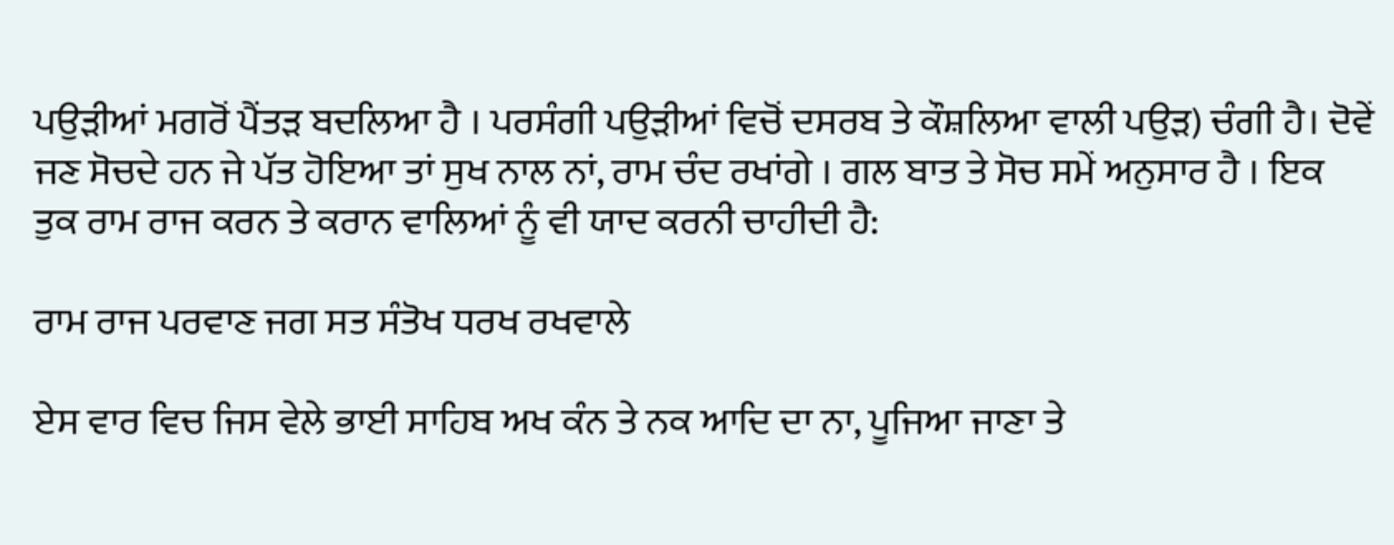ਪਉੜੀਆਂ ਮਗਰੋਂ ਪੈਂਤੜ ਬਦਲਿਆ ਹੈ । ਪਰਸੰਗੀ ਪਉੜੀਆਂ ਵਿਚੋਂ ਦਸਰਬ ਤੇ ਕੌਸ਼ਲਿਆ ਵਾਲੀ ਪਉੜ) ਚੰਗੀ ਹੈ। ਦੋਵੇਂ ਜਣ ਸੋਚਦੇ ਹਨ ਜੇ ਪੱਤ ਹੋਇਆ ਤਾਂ ਸੁਖ ਨਾਲ ਨਾਂ, ਰਾਮ ਚੰਦ ਰਖਾਂਗੇ । ਗਲ ਬਾਤ ਤੇ ਸੋਚ ਸਮੇਂ ਅਨੁਸਾਰ ਹੈ । ਇਕ ਤੁਕ ਰਾਮ ਰਾਜ ਕਰਨ ਤੇ ਕਰਾਨ ਵਾਲਿਆਂ ਨੂੰ ਵੀ ਯਾਦ ਕਰਨੀ ਚਾਹੀਦੀ ਹੈ:

ਰਾਮ ਰਾਜ ਪਰਵਾਣ ਜਗ ਸਤ ਸੰਤੋਖ ਧਰਖ ਰਖਵਾਲੇ

ਏਸ ਵਾਰ ਵਿਚ ਜਿਸ ਵੇਲੇ ਭਾਈ ਸਾਹਿਬ ਅਖ ਕੰਨ ਤੇ ਨਕ ਆਦਿ ਦਾ ਨਾ, ਪੂਜਿਆ ਜਾਣਾ ਤੇ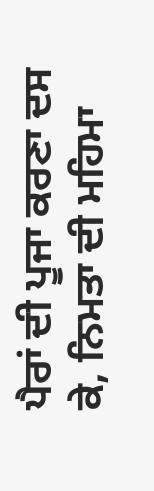ਪੈਰਾਂ ਦੀ ਪੂਜਾ ਕਰਣਾ ਦਸ ਕੇ, ਨਿਮਤਾ ਦੀ ਮਹਿਮਾ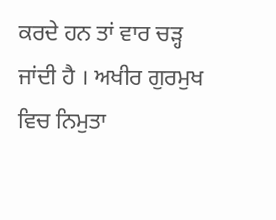ਕਰਦੇ ਹਨ ਤਾਂ ਵਾਰ ਚੜ੍ਹ ਜਾਂਦੀ ਹੈ । ਅਖੀਰ ਗੁਰਮੁਖ ਵਿਚ ਨਿਮੁਤਾ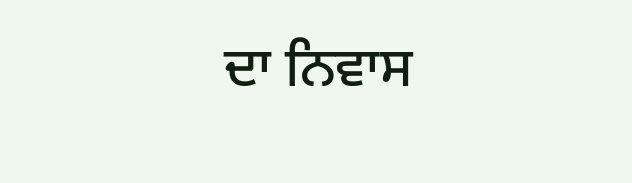ਦਾ ਨਿਵਾਸ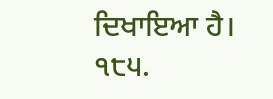ਦਿਖਾਇਆ ਹੈ। ੧੮੫.